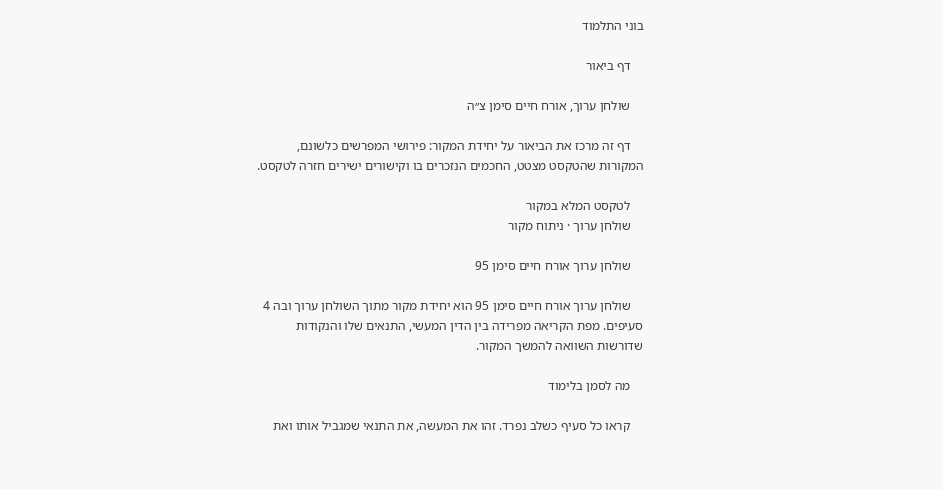בוני התלמוד

    דף ביאור

    שולחן ערוך, אורח חיים סימן צ״ה

    דף זה מרכז את הביאור על יחידת המקור: פירושי המפרשים כלשונם, המקורות שהטקסט מצטט, החכמים הנזכרים בו וקישורים ישירים חזרה לטקסט.

    לטקסט המלא במקור
    שולחן ערוך · ניתוח מקור

    שולחן ערוך אורח חיים סימן 95

    שולחן ערוך אורח חיים סימן 95 הוא יחידת מקור מתוך השולחן ערוך ובה 4 סעיפים. מפת הקריאה מפרידה בין הדין המעשי, התנאים שלו והנקודות שדורשות השוואה להמשך המקור.

    מה לסמן בלימוד

    קראו כל סעיף כשלב נפרד. זהו את המעשה, את התנאי שמגביל אותו ואת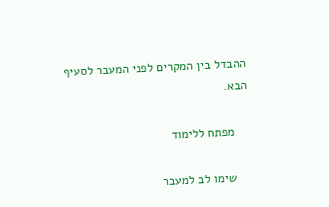ההבדל בין המקרים לפני המעבר לסעיף הבא.

    מפתח ללימוד

    שימו לב למעבר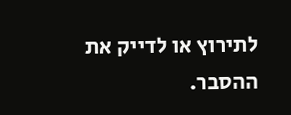לתירוץ או לדייק את ההסבר.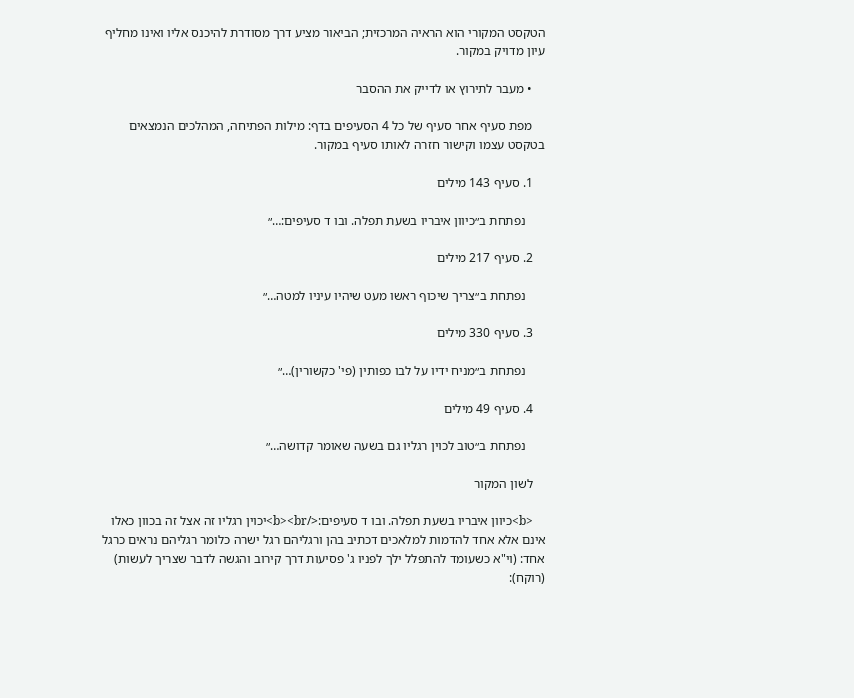הטקסט המקורי הוא הראיה המרכזית; הביאור מציע דרך מסודרת להיכנס אליו ואינו מחליף עיון מדויק במקור.

    • מעבר לתירוץ או לדייק את ההסבר

    מפת סעיף אחר סעיף של כל 4 הסעיפים בדף: מילות הפתיחה, המהלכים הנמצאים בטקסט עצמו וקישור חזרה לאותו סעיף במקור.

    1. סעיף 143 מילים

      נפתחת ב״כיוון איבריו בשעת תפלה. ובו ד סעיפים:…״

    2. סעיף 217 מילים

      נפתחת ב״צריך שיכוף ראשו מעט שיהיו עיניו למטה…״

    3. סעיף 330 מילים

      נפתחת ב״מניח ידיו על לבו כפותין (פי' כקשורין)…״

    4. סעיף 49 מילים

      נפתחת ב״טוב לכוין רגליו גם בשעה שאומר קדושה…״

    לשון המקור

    <b>כיוון איבריו בשעת תפלה. ובו ד סעיפים:</b><br>יכוין רגליו זה אצל זה בכוון כאלו אינם אלא אחד להדמות למלאכים דכתיב בהן ורגליהם רגל ישרה כלומר רגליהם נראים כרגל אחד: (וי"א כשעומד להתפלל ילך לפניו ג' פסיעות דרך קירוב והגשה לדבר שצריך לעשות) (רוקח):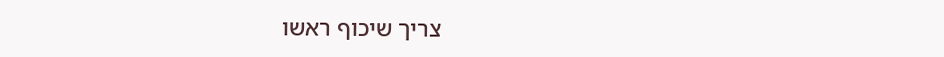צריך שיכוף ראשו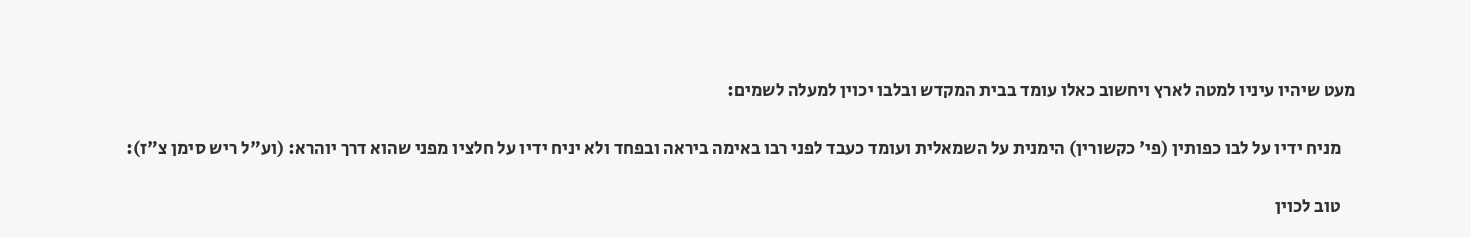מעט שיהיו עיניו למטה לארץ ויחשוב כאלו עומד בבית המקדש ובלבו יכוין למעלה לשמים:

    מניח ידיו על לבו כפותין (פי' כקשורין) הימנית על השמאלית ועומד כעבד לפני רבו באימה ביראה ובפחד ולא יניח ידיו על חלציו מפני שהוא דרך יוהרא: (וע"ל ריש סימן צ"ז):

    טוב לכוין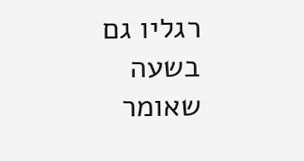רגליו גם בשעה שאומר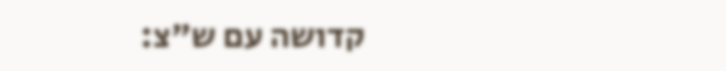קדושה עם ש"צ: